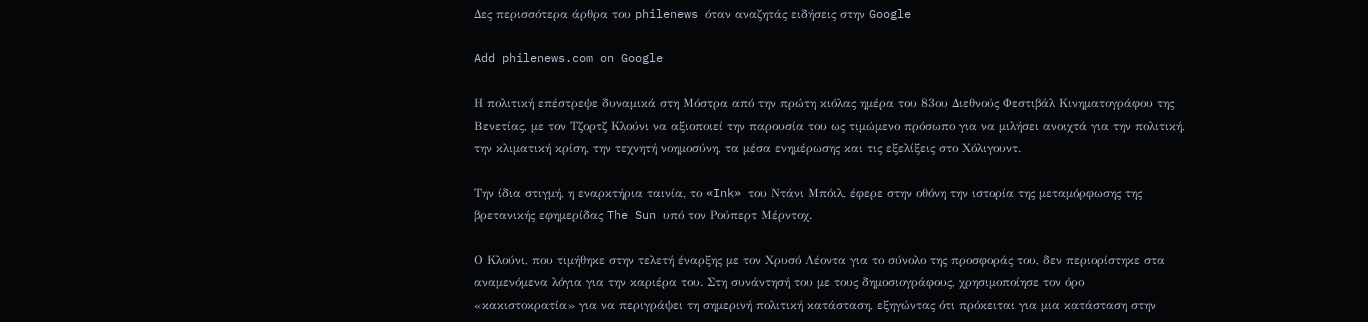Δες περισσότερα άρθρα του philenews όταν αναζητάς ειδήσεις στην Google

Add philenews.com on Google

Η πολιτική επέστρεψε δυναμικά στη Μόστρα από την πρώτη κιόλας ημέρα του 83ου Διεθνούς Φεστιβάλ Κινηματογράφου της Βενετίας, με τον Τζορτζ Κλούνι να αξιοποιεί την παρουσία του ως τιμώμενο πρόσωπο για να μιλήσει ανοιχτά για την πολιτική, την κλιματική κρίση, την τεχνητή νοημοσύνη, τα μέσα ενημέρωσης και τις εξελίξεις στο Χόλιγουντ.

Την ίδια στιγμή, η εναρκτήρια ταινία, το «Ink» του Ντάνι Μπόιλ, έφερε στην οθόνη την ιστορία της μεταμόρφωσης της βρετανικής εφημερίδας The Sun υπό τον Ρούπερτ Μέρντοχ.

Ο Κλούνι, που τιμήθηκε στην τελετή έναρξης με τον Χρυσό Λέοντα για το σύνολο της προσφοράς του, δεν περιορίστηκε στα αναμενόμενα λόγια για την καριέρα του. Στη συνάντησή του με τους δημοσιογράφους, χρησιμοποίησε τον όρο «κακιστοκρατία» για να περιγράψει τη σημερινή πολιτική κατάσταση, εξηγώντας ότι πρόκειται για μια κατάσταση στην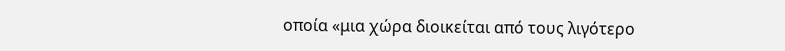οποία «μια χώρα διοικείται από τους λιγότερο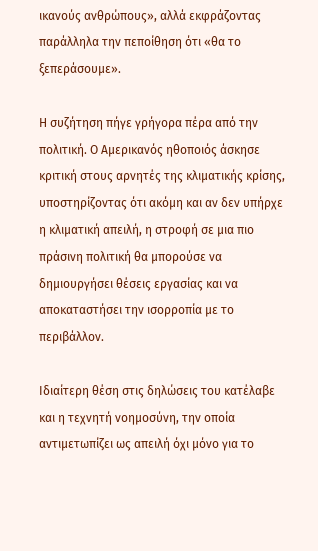ικανούς ανθρώπους», αλλά εκφράζοντας παράλληλα την πεποίθηση ότι «θα το ξεπεράσουμε».

Η συζήτηση πήγε γρήγορα πέρα από την πολιτική. Ο Αμερικανός ηθοποιός άσκησε κριτική στους αρνητές της κλιματικής κρίσης, υποστηρίζοντας ότι ακόμη και αν δεν υπήρχε η κλιματική απειλή, η στροφή σε μια πιο πράσινη πολιτική θα μπορούσε να δημιουργήσει θέσεις εργασίας και να αποκαταστήσει την ισορροπία με το περιβάλλον.

Ιδιαίτερη θέση στις δηλώσεις του κατέλαβε και η τεχνητή νοημοσύνη, την οποία αντιμετωπίζει ως απειλή όχι μόνο για το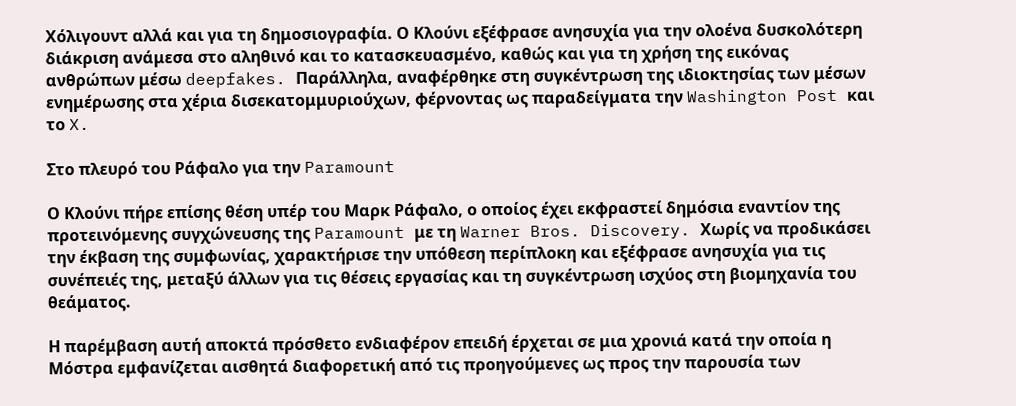Χόλιγουντ αλλά και για τη δημοσιογραφία. Ο Κλούνι εξέφρασε ανησυχία για την ολοένα δυσκολότερη διάκριση ανάμεσα στο αληθινό και το κατασκευασμένο, καθώς και για τη χρήση της εικόνας ανθρώπων μέσω deepfakes. Παράλληλα, αναφέρθηκε στη συγκέντρωση της ιδιοκτησίας των μέσων ενημέρωσης στα χέρια δισεκατομμυριούχων, φέρνοντας ως παραδείγματα την Washington Post και το X.

Στο πλευρό του Ράφαλο για την Paramount

Ο Κλούνι πήρε επίσης θέση υπέρ του Μαρκ Ράφαλο, ο οποίος έχει εκφραστεί δημόσια εναντίον της προτεινόμενης συγχώνευσης της Paramount με τη Warner Bros. Discovery. Χωρίς να προδικάσει την έκβαση της συμφωνίας, χαρακτήρισε την υπόθεση περίπλοκη και εξέφρασε ανησυχία για τις συνέπειές της, μεταξύ άλλων για τις θέσεις εργασίας και τη συγκέντρωση ισχύος στη βιομηχανία του θεάματος.

Η παρέμβαση αυτή αποκτά πρόσθετο ενδιαφέρον επειδή έρχεται σε μια χρονιά κατά την οποία η Μόστρα εμφανίζεται αισθητά διαφορετική από τις προηγούμενες ως προς την παρουσία των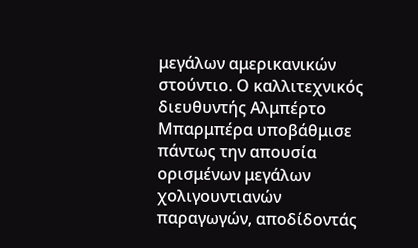μεγάλων αμερικανικών στούντιο. Ο καλλιτεχνικός διευθυντής Αλμπέρτο Μπαρμπέρα υποβάθμισε πάντως την απουσία ορισμένων μεγάλων χολιγουντιανών παραγωγών, αποδίδοντάς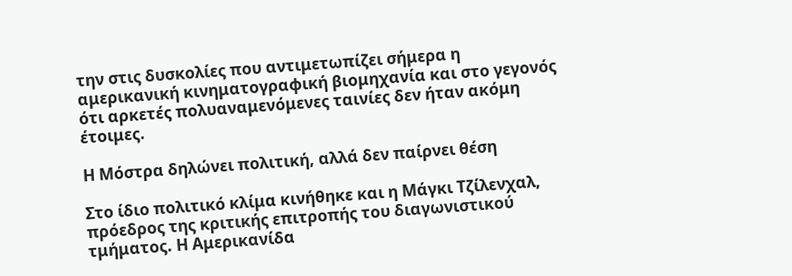την στις δυσκολίες που αντιμετωπίζει σήμερα η αμερικανική κινηματογραφική βιομηχανία και στο γεγονός ότι αρκετές πολυαναμενόμενες ταινίες δεν ήταν ακόμη έτοιμες.

Η Μόστρα δηλώνει πολιτική, αλλά δεν παίρνει θέση

Στο ίδιο πολιτικό κλίμα κινήθηκε και η Μάγκι Τζίλενχαλ, πρόεδρος της κριτικής επιτροπής του διαγωνιστικού τμήματος. Η Αμερικανίδα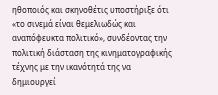ηθοποιός και σκηνοθέτις υποστήριξε ότι «το σινεμά είναι θεμελιωδώς και αναπόφευκτα πολιτικό», συνδέοντας την πολιτική διάσταση της κινηματογραφικής τέχνης με την ικανότητά της να δημιουργεί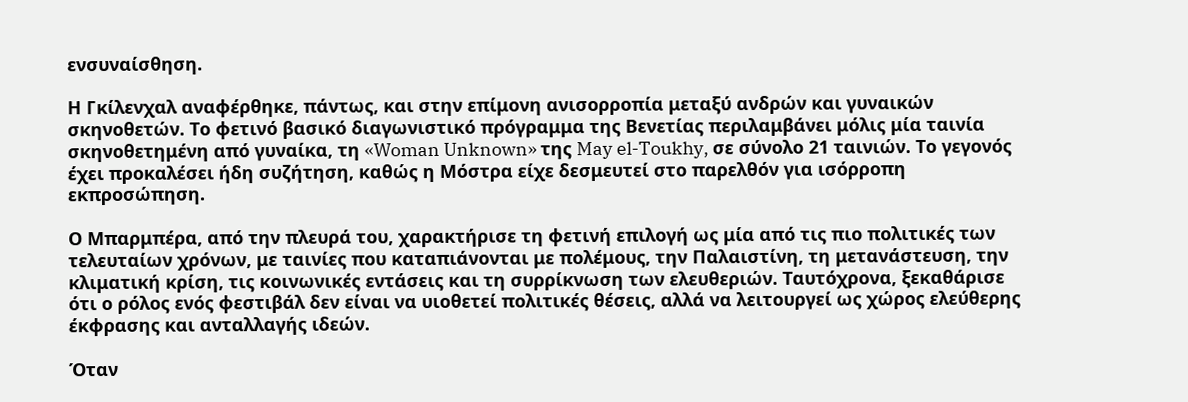ενσυναίσθηση.

Η Γκίλενχαλ αναφέρθηκε, πάντως, και στην επίμονη ανισορροπία μεταξύ ανδρών και γυναικών σκηνοθετών. Το φετινό βασικό διαγωνιστικό πρόγραμμα της Βενετίας περιλαμβάνει μόλις μία ταινία σκηνοθετημένη από γυναίκα, τη «Woman Unknown» της May el-Toukhy, σε σύνολο 21 ταινιών. Το γεγονός έχει προκαλέσει ήδη συζήτηση, καθώς η Μόστρα είχε δεσμευτεί στο παρελθόν για ισόρροπη εκπροσώπηση.

Ο Μπαρμπέρα, από την πλευρά του, χαρακτήρισε τη φετινή επιλογή ως μία από τις πιο πολιτικές των τελευταίων χρόνων, με ταινίες που καταπιάνονται με πολέμους, την Παλαιστίνη, τη μετανάστευση, την κλιματική κρίση, τις κοινωνικές εντάσεις και τη συρρίκνωση των ελευθεριών. Ταυτόχρονα, ξεκαθάρισε ότι ο ρόλος ενός φεστιβάλ δεν είναι να υιοθετεί πολιτικές θέσεις, αλλά να λειτουργεί ως χώρος ελεύθερης έκφρασης και ανταλλαγής ιδεών.

Όταν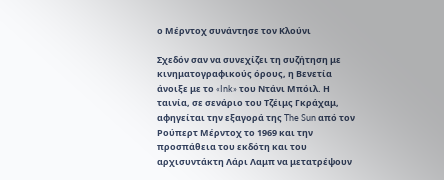ο Μέρντοχ συνάντησε τον Κλούνι

Σχεδόν σαν να συνεχίζει τη συζήτηση με κινηματογραφικούς όρους, η Βενετία άνοιξε με το «Ink» του Ντάνι Μπόιλ. Η ταινία, σε σενάριο του Τζέιμς Γκράχαμ, αφηγείται την εξαγορά της The Sun από τον Ρούπερτ Μέρντοχ το 1969 και την προσπάθεια του εκδότη και του αρχισυντάκτη Λάρι Λαμπ να μετατρέψουν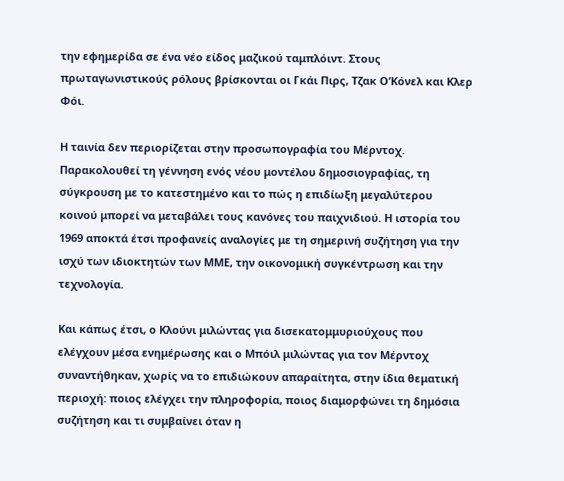την εφημερίδα σε ένα νέο είδος μαζικού ταμπλόιντ. Στους πρωταγωνιστικούς ρόλους βρίσκονται οι Γκάι Πιρς, Τζακ Ο’Κόνελ και Κλερ Φόι.

Η ταινία δεν περιορίζεται στην προσωπογραφία του Μέρντοχ. Παρακολουθεί τη γέννηση ενός νέου μοντέλου δημοσιογραφίας, τη σύγκρουση με το κατεστημένο και το πώς η επιδίωξη μεγαλύτερου κοινού μπορεί να μεταβάλει τους κανόνες του παιχνιδιού. Η ιστορία του 1969 αποκτά έτσι προφανείς αναλογίες με τη σημερινή συζήτηση για την ισχύ των ιδιοκτητών των ΜΜΕ, την οικονομική συγκέντρωση και την τεχνολογία.

Και κάπως έτσι, ο Κλούνι μιλώντας για δισεκατομμυριούχους που ελέγχουν μέσα ενημέρωσης και ο Μπόιλ μιλώντας για τον Μέρντοχ συναντήθηκαν, χωρίς να το επιδιώκουν απαραίτητα, στην ίδια θεματική περιοχή: ποιος ελέγχει την πληροφορία, ποιος διαμορφώνει τη δημόσια συζήτηση και τι συμβαίνει όταν η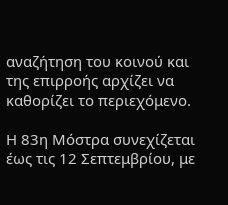αναζήτηση του κοινού και της επιρροής αρχίζει να καθορίζει το περιεχόμενο.

Η 83η Μόστρα συνεχίζεται έως τις 12 Σεπτεμβρίου, με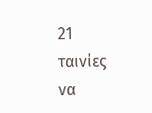21 ταινίες να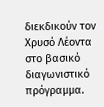διεκδικούν τον Χρυσό Λέοντα στο βασικό διαγωνιστικό πρόγραμμα.